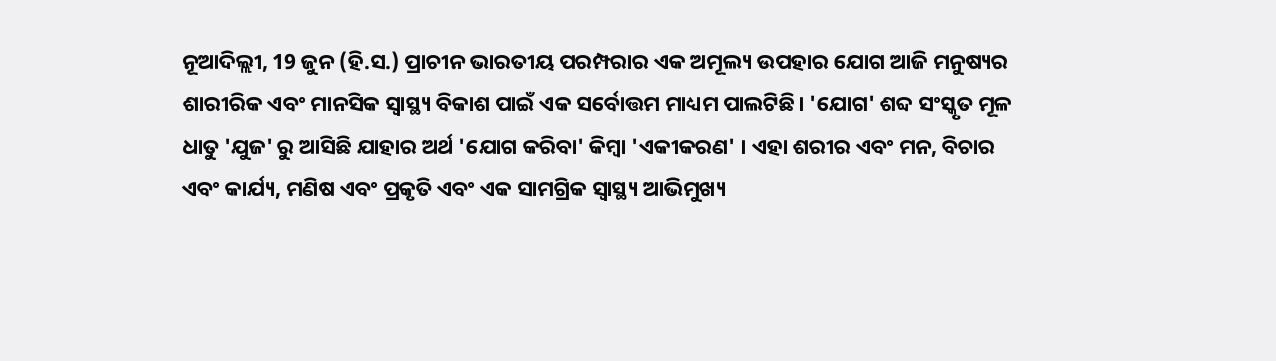ନୂଆଦିଲ୍ଲୀ, 19 ଜୁନ (ହି.ସ.) ପ୍ରାଚୀନ ଭାରତୀୟ ପରମ୍ପରାର ଏକ ଅମୂଲ୍ୟ ଉପହାର ଯୋଗ ଆଜି ମନୁଷ୍ୟର ଶାରୀରିକ ଏବଂ ମାନସିକ ସ୍ୱାସ୍ଥ୍ୟ ବିକାଶ ପାଇଁ ଏକ ସର୍ବୋତ୍ତମ ମାଧ୍ୟମ ପାଲଟିଛି। 'ଯୋଗ' ଶବ୍ଦ ସଂସ୍କୃତ ମୂଳ ଧାତୁ 'ଯୁଜ' ରୁ ଆସିଛି ଯାହାର ଅର୍ଥ 'ଯୋଗ କରିବା' କିମ୍ବା 'ଏକୀକରଣ' । ଏହା ଶରୀର ଏବଂ ମନ, ବିଚାର ଏବଂ କାର୍ଯ୍ୟ, ମଣିଷ ଏବଂ ପ୍ରକୃତି ଏବଂ ଏକ ସାମଗ୍ରିକ ସ୍ୱାସ୍ଥ୍ୟ ଆଭିମୁଖ୍ୟ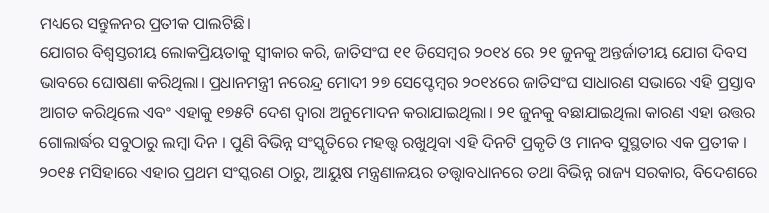ମଧ୍ୟରେ ସନ୍ତୁଳନର ପ୍ରତୀକ ପାଲଟିଛି।
ଯୋଗର ବିଶ୍ୱସ୍ତରୀୟ ଲୋକପ୍ରିୟତାକୁ ସ୍ୱୀକାର କରି, ଜାତିସଂଘ ୧୧ ଡିସେମ୍ବର ୨୦୧୪ ରେ ୨୧ ଜୁନକୁ ଅନ୍ତର୍ଜାତୀୟ ଯୋଗ ଦିବସ ଭାବରେ ଘୋଷଣା କରିଥିଲା। ପ୍ରଧାନମନ୍ତ୍ରୀ ନରେନ୍ଦ୍ର ମୋଦୀ ୨୭ ସେପ୍ଟେମ୍ବର ୨୦୧୪ରେ ଜାତିସଂଘ ସାଧାରଣ ସଭାରେ ଏହି ପ୍ରସ୍ତାବ ଆଗତ କରିଥିଲେ ଏବଂ ଏହାକୁ ୧୭୫ଟି ଦେଶ ଦ୍ୱାରା ଅନୁମୋଦନ କରାଯାଇଥିଲା। ୨୧ ଜୁନକୁ ବଛାଯାଇଥିଲା କାରଣ ଏହା ଉତ୍ତର ଗୋଲାର୍ଦ୍ଧର ସବୁଠାରୁ ଲମ୍ବା ଦିନ । ପୁଣି ବିଭିନ୍ନ ସଂସ୍କୃତିରେ ମହତ୍ତ୍ବ ରଖୁଥିବା ଏହି ଦିନଟି ପ୍ରକୃତି ଓ ମାନବ ସୁସ୍ଥତାର ଏକ ପ୍ରତୀକ ।
୨୦୧୫ ମସିହାରେ ଏହାର ପ୍ରଥମ ସଂସ୍କରଣ ଠାରୁ, ଆୟୁଷ ମନ୍ତ୍ରଣାଳୟର ତତ୍ତ୍ୱାବଧାନରେ ତଥା ବିଭିନ୍ନ ରାଜ୍ୟ ସରକାର, ବିଦେଶରେ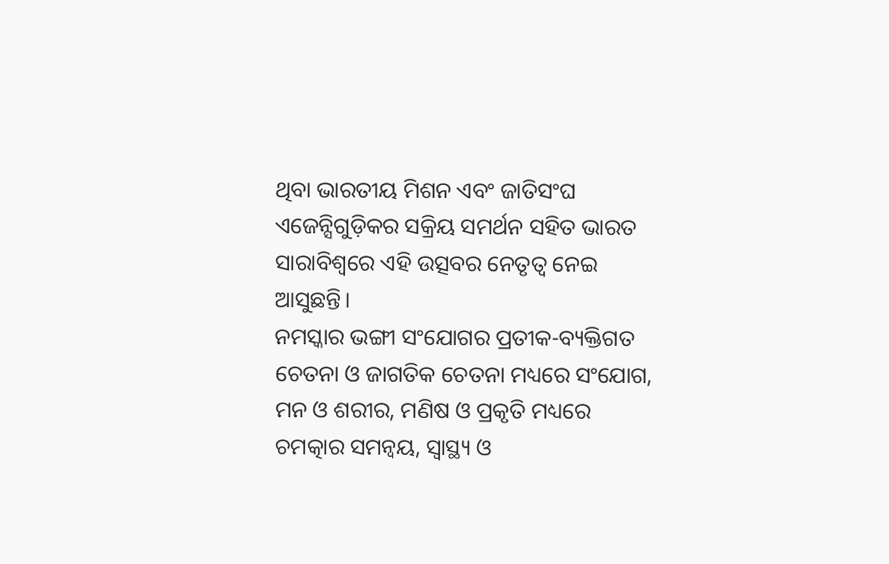ଥିବା ଭାରତୀୟ ମିଶନ ଏବଂ ଜାତିସଂଘ ଏଜେନ୍ସିଗୁଡ଼ିକର ସକ୍ରିୟ ସମର୍ଥନ ସହିତ ଭାରତ ସାରାବିଶ୍ବରେ ଏହି ଉତ୍ସବର ନେତୃତ୍ୱ ନେଇ ଆସୁଛନ୍ତି।
ନମସ୍କାର ଭଙ୍ଗୀ ସଂଯୋଗର ପ୍ରତୀକ-ବ୍ୟକ୍ତିଗତ ଚେତନା ଓ ଜାଗତିକ ଚେତନା ମଧ୍ୟରେ ସଂଯୋଗ, ମନ ଓ ଶରୀର, ମଣିଷ ଓ ପ୍ରକୃତି ମଧ୍ୟରେ ଚମତ୍କାର ସମନ୍ବୟ, ସ୍ବାସ୍ଥ୍ୟ ଓ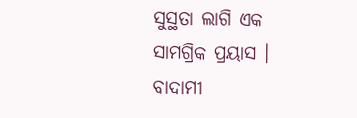ସୁସ୍ଥତା ଲାଗି ଏକ ସାମଗ୍ରିକ ପ୍ରୟାସ । ବାଦାମୀ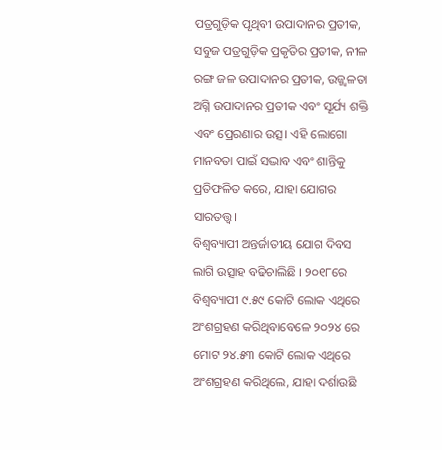ପତ୍ରଗୁଡ଼ିକ ପୃଥିବୀ ଉପାଦାନର ପ୍ରତୀକ, ସବୁଜ ପତ୍ରଗୁଡ଼ିକ ପ୍ରକୃତିର ପ୍ରତୀକ, ନୀଳ ରଙ୍ଗ ଜଳ ଉପାଦାନର ପ୍ରତୀକ, ଉଜ୍ଜ୍ୱଳତା ଅଗ୍ନି ଉପାଦାନର ପ୍ରତୀକ ଏବଂ ସୂର୍ଯ୍ୟ ଶକ୍ତି ଏବଂ ପ୍ରେରଣାର ଉତ୍ସ। ଏହି ଲୋଗୋ ମାନବତା ପାଇଁ ସଦ୍ଭାବ ଏବଂ ଶାନ୍ତିକୁ ପ୍ରତିଫଳିତ କରେ, ଯାହା ଯୋଗର ସାରତତ୍ତ୍ବ।
ବିଶ୍ବବ୍ୟାପୀ ଅନ୍ତର୍ଜାତୀୟ ଯୋଗ ଦିବସ ଲାଗି ଉତ୍ସାହ ବଢିଚାଲିଛି । ୨୦୧୮ରେ ବିଶ୍ବବ୍ୟାପୀ ୯.୫୯ କୋଟି ଲୋକ ଏଥିରେ ଅଂଶଗ୍ରହଣ କରିଥିବାବେଳେ ୨୦୨୪ ରେ ମୋଟ ୨୪.୫୩ କୋଟି ଲୋକ ଏଥିରେ ଅଂଶଗ୍ରହଣ କରିଥିଲେ, ଯାହା ଦର୍ଶାଉଛି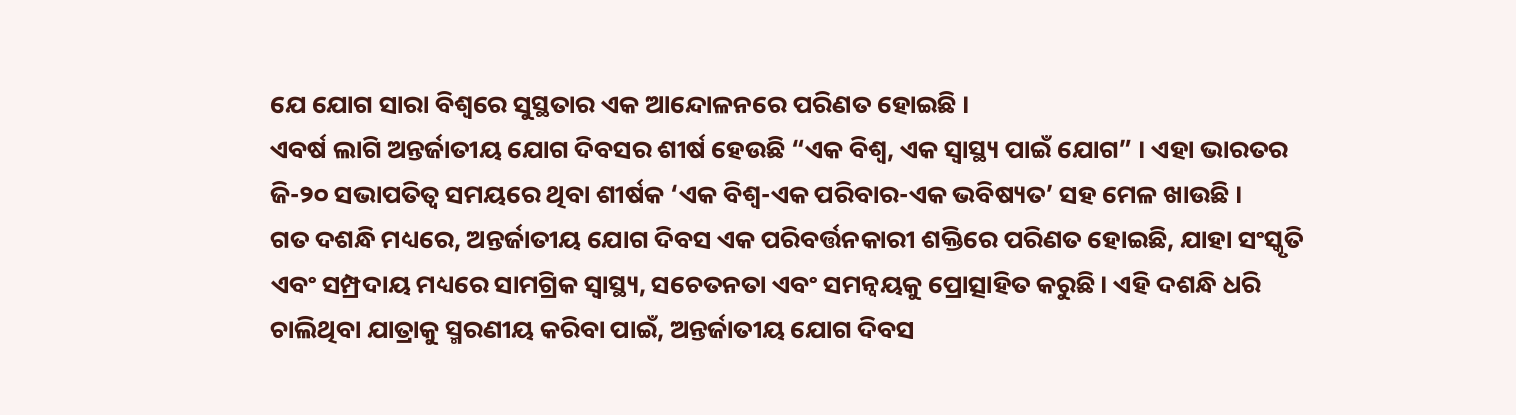ଯେ ଯୋଗ ସାରା ବିଶ୍ବରେ ସୁସ୍ଥତାର ଏକ ଆନ୍ଦୋଳନରେ ପରିଣତ ହୋଇଛି ।
ଏବର୍ଷ ଲାଗି ଅନ୍ତର୍ଜାତୀୟ ଯୋଗ ଦିବସର ଶୀର୍ଷ ହେଉଛି “ଏକ ବିଶ୍ବ, ଏକ ସ୍ବାସ୍ଥ୍ୟ ପାଇଁ ଯୋଗ” । ଏହା ଭାରତର ଜି-୨୦ ସଭାପତିତ୍ବ ସମୟରେ ଥିବା ଶୀର୍ଷକ ‘ଏକ ବିଶ୍ବ-ଏକ ପରିବାର-ଏକ ଭବିଷ୍ୟତ’ ସହ ମେଳ ଖାଉଛି ।
ଗତ ଦଶନ୍ଧି ମଧ୍ୟରେ, ଅନ୍ତର୍ଜାତୀୟ ଯୋଗ ଦିବସ ଏକ ପରିବର୍ତ୍ତନକାରୀ ଶକ୍ତିରେ ପରିଣତ ହୋଇଛି, ଯାହା ସଂସ୍କୃତି ଏବଂ ସମ୍ପ୍ରଦାୟ ମଧ୍ୟରେ ସାମଗ୍ରିକ ସ୍ୱାସ୍ଥ୍ୟ, ସଚେତନତା ଏବଂ ସମନ୍ୱୟକୁ ପ୍ରୋତ୍ସାହିତ କରୁଛି। ଏହି ଦଶନ୍ଧି ଧରି ଚାଲିଥିବା ଯାତ୍ରାକୁ ସ୍ମରଣୀୟ କରିବା ପାଇଁ, ଅନ୍ତର୍ଜାତୀୟ ଯୋଗ ଦିବସ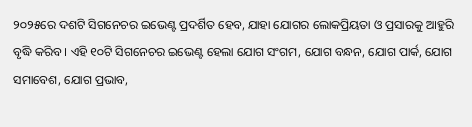୨୦୨୫ରେ ଦଶଟି ସିଗନେଚର ଇଭେଣ୍ଟ ପ୍ରଦର୍ଶିତ ହେବ, ଯାହା ଯୋଗର ଲୋକପ୍ରିୟତା ଓ ପ୍ରସାରକୁ ଆହୁରି ବୃଦ୍ଧି କରିବ । ଏହି ୧୦ଟି ସିଗନେଚର ଇଭେଣ୍ଟ ହେଲା ଯୋଗ ସଂଗମ, ଯୋଗ ବନ୍ଧନ, ଯୋଗ ପାର୍କ, ଯୋଗ ସମାବେଶ, ଯୋଗ ପ୍ରଭାବ,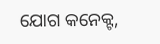ଯୋଗ କନେକ୍ଟ,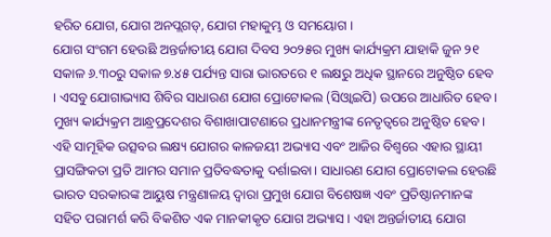ହରିତ ଯୋଗ, ଯୋଗ ଅନପ୍ଲଗଡ୍, ଯୋଗ ମହାକୁମ୍ଭ ଓ ସମୟୋଗ ।
ଯୋଗ ସଂଗମ ହେଉଛି ଅନ୍ତର୍ଜାତୀୟ ଯୋଗ ଦିବସ ୨୦୨୫ର ମୁଖ୍ୟ କାର୍ଯ୍ୟକ୍ରମ ଯାହାକି ଜୁନ ୨୧ ସକାଳ ୬.୩୦ରୁ ସକାଳ ୭.୪୫ ପର୍ଯ୍ୟନ୍ତ ସାରା ଭାରତରେ ୧ ଲକ୍ଷରୁ ଅଧିକ ସ୍ଥାନରେ ଅନୁଷ୍ଠିତ ହେବ । ଏସବୁ ଯୋଗାଭ୍ୟାସ ଶିବିର ସାଧାରଣ ଯୋଗ ପ୍ରୋଟୋକଲ (ସିଓ୍ବାଇପି) ଉପରେ ଆଧାରିତ ହେବ। ମୁଖ୍ୟ କାର୍ଯ୍ୟକ୍ରମ ଆନ୍ଧ୍ରପ୍ରଦେଶର ବିଶାଖାପାଟଣାରେ ପ୍ରଧାନମନ୍ତ୍ରୀଙ୍କ ନେତୃତ୍ୱରେ ଅନୁଷ୍ଠିତ ହେବ। ଏହି ସାମୂହିକ ଉତ୍ସବର ଲକ୍ଷ୍ୟ ଯୋଗର କାଳଜୟୀ ଅଭ୍ୟାସ ଏବଂ ଆଜିର ବିଶ୍ୱରେ ଏହାର ସ୍ଥାୟୀ ପ୍ରାସଙ୍ଗିକତା ପ୍ରତି ଆମର ସମାନ ପ୍ରତିବଦ୍ଧତାକୁ ଦର୍ଶାଇବା। ସାଧାରଣ ଯୋଗ ପ୍ରୋଟୋକଲ ହେଉଛି ଭାରତ ସରକାରଙ୍କ ଆୟୁଷ ମନ୍ତ୍ରଣାଳୟ ଦ୍ୱାରା ପ୍ରମୁଖ ଯୋଗ ବିଶେଷଜ୍ଞ ଏବଂ ପ୍ରତିଷ୍ଠାନମାନଙ୍କ ସହିତ ପରାମର୍ଶ କରି ବିକଶିତ ଏକ ମାନକୀକୃତ ଯୋଗ ଅଭ୍ୟାସ। ଏହା ଅନ୍ତର୍ଜାତୀୟ ଯୋଗ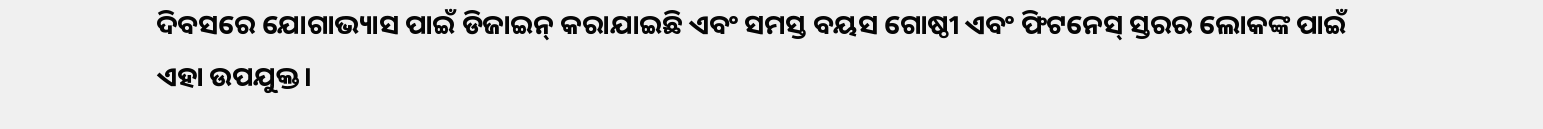ଦିବସରେ ଯୋଗାଭ୍ୟାସ ପାଇଁ ଡିଜାଇନ୍ କରାଯାଇଛି ଏବଂ ସମସ୍ତ ବୟସ ଗୋଷ୍ଠୀ ଏବଂ ଫିଟନେସ୍ ସ୍ତରର ଲୋକଙ୍କ ପାଇଁ ଏହା ଉପଯୁକ୍ତ।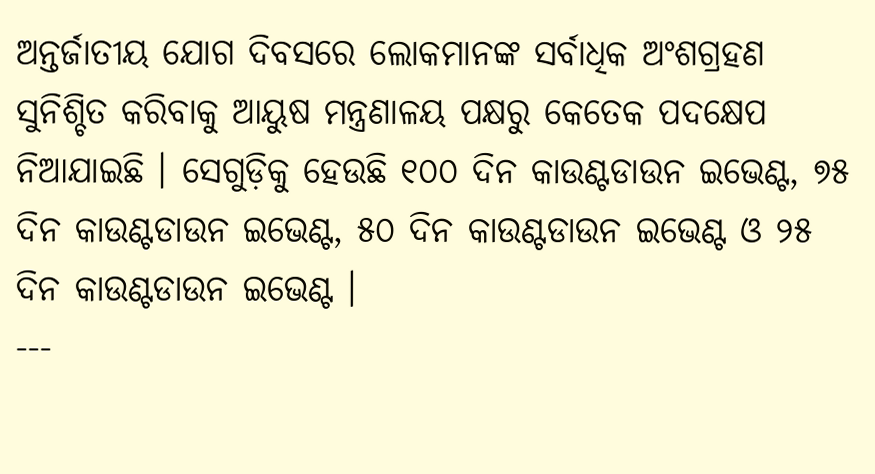ଅନ୍ତର୍ଜାତୀୟ ଯୋଗ ଦିବସରେ ଲୋକମାନଙ୍କ ସର୍ବାଧିକ ଅଂଶଗ୍ରହଣ ସୁନିଶ୍ଚିତ କରିବାକୁ ଆୟୁଷ ମନ୍ତ୍ରଣାଳୟ ପକ୍ଷରୁ କେତେକ ପଦକ୍ଷେପ ନିଆଯାଇଛି । ସେଗୁଡ଼ିକୁ ହେଉଛି ୧୦୦ ଦିନ କାଉଣ୍ଟଡାଉନ ଇଭେଣ୍ଟ, ୭୫ ଦିନ କାଉଣ୍ଟଡାଉନ ଇଭେଣ୍ଟ, ୫୦ ଦିନ କାଉଣ୍ଟଡାଉନ ଇଭେଣ୍ଟ ଓ ୨୫ ଦିନ କାଉଣ୍ଟଡାଉନ ଇଭେଣ୍ଟ ।
---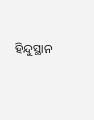ହିନ୍ଦୁସ୍ଥାନ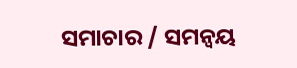ସମାଚାର / ସମନ୍ୱୟ